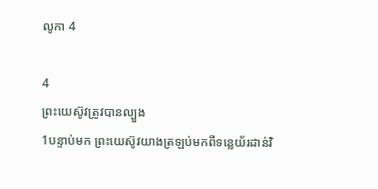លូកា 4

4
ព្រះយេស៊ូវត្រូវបានល្បួង
1បន្ទាប់មក ព្រះយេស៊ូវយាងត្រឡប់មកពីទន្លេយ័រដាន់វិ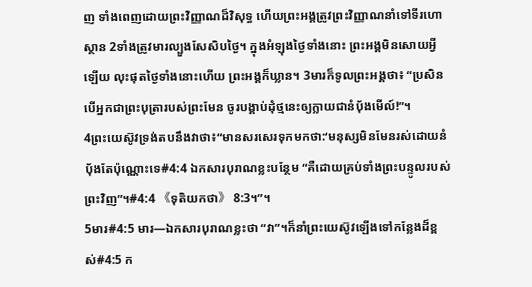ញ ទាំងពេញដោយព្រះវិញ្ញាណដ៏វិសុទ្ធ ហើយព្រះអង្គត្រូវព្រះវិញ្ញាណនាំទៅទីរហោស្ថាន 2ទាំងត្រូវមារល្បួងសែសិបថ្ងៃ។ ក្នុងអំឡុងថ្ងៃទាំងនោះ ព្រះអង្គមិនសោយអ្វីឡើយ លុះផុតថ្ងៃទាំងនោះហើយ ព្រះអង្គក៏ឃ្លាន។ 3មារក៏ទូលព្រះអង្គថា៖ “ប្រសិនបើអ្នកជាព្រះបុត្រារបស់ព្រះមែន ចូរបង្គាប់ដុំថ្មនេះឲ្យក្លាយជានំប៉័ងមើល៍!”។
4ព្រះយេស៊ូវទ្រង់តបនឹងវាថា៖“មានសរសេរទុកមកថា:‘មនុស្សមិនមែនរស់ដោយនំប៉័ងតែប៉ុណ្ណោះទេ#4:4 ឯកសារបុរាណខ្លះបន្ថែម “គឺដោយគ្រប់ទាំងព្រះបន្ទូលរបស់ព្រះវិញ”។#4:4 《ទុតិយកថា》 8:3។”។
5មារ#4:5 មារ―ឯកសារបុរាណខ្លះថា “វា”។ក៏នាំព្រះយេស៊ូវឡើងទៅកន្លែងដ៏ខ្ពស់#4:5 ក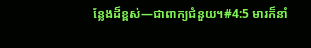ន្លែងដ៏ខ្ពស់―ជាពាក្យជំនួយ។#4:5 មារក៏នាំ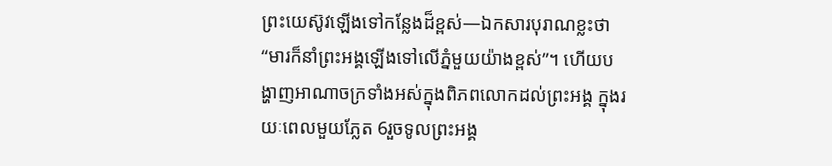ព្រះយេស៊ូវឡើងទៅកន្លែងដ៏ខ្ពស់―ឯកសារបុរាណខ្លះថា “មារក៏នាំព្រះអង្គឡើងទៅលើភ្នំមួយយ៉ាងខ្ពស់”។ ហើយបង្ហាញអាណាចក្រទាំងអស់ក្នុងពិភពលោកដល់ព្រះអង្គ ក្នុងរយៈពេលមួយភ្លែត 6រួចទូលព្រះអង្គ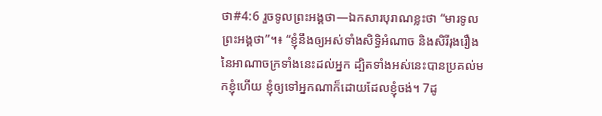ថា#4:6 រួចទូលព្រះអង្គថា―ឯកសារបុរាណខ្លះថា “មារទូលព្រះអង្គថា”។៖ “ខ្ញុំនឹងឲ្យអស់ទាំងសិទ្ធិអំណាច និងសិរីរុងរឿងនៃអាណាចក្រទាំងនេះដល់អ្នក ដ្បិតទាំងអស់នេះបានប្រគល់មកខ្ញុំហើយ ខ្ញុំឲ្យទៅអ្នកណាក៏ដោយដែលខ្ញុំចង់។ 7ដូ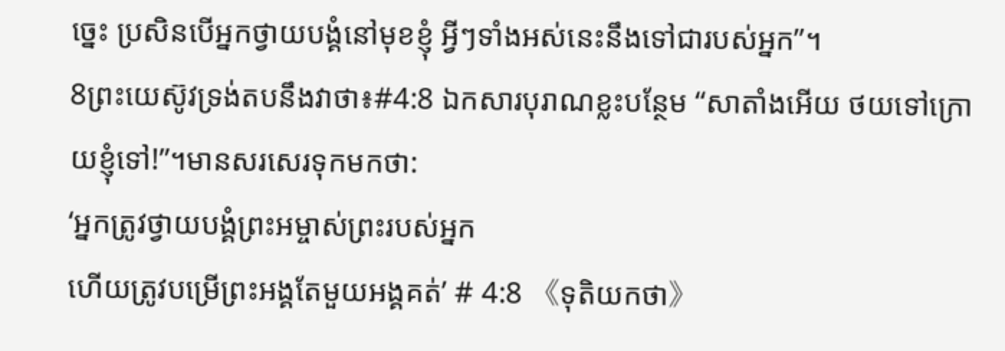ច្នេះ ប្រសិនបើអ្នកថ្វាយបង្គំនៅមុខខ្ញុំ អ្វីៗទាំងអស់នេះនឹងទៅជារបស់អ្នក”។
8ព្រះយេស៊ូវទ្រង់តបនឹងវាថា៖#4:8 ឯកសារបុរាណខ្លះបន្ថែម “សាតាំងអើយ ថយទៅក្រោយខ្ញុំទៅ!”។មានសរសេរទុកមកថា:
‘អ្នកត្រូវថ្វាយបង្គំព្រះអម្ចាស់ព្រះរបស់អ្នក
ហើយត្រូវបម្រើព្រះអង្គតែមួយអង្គគត់’ # 4:8 《ទុតិយកថា》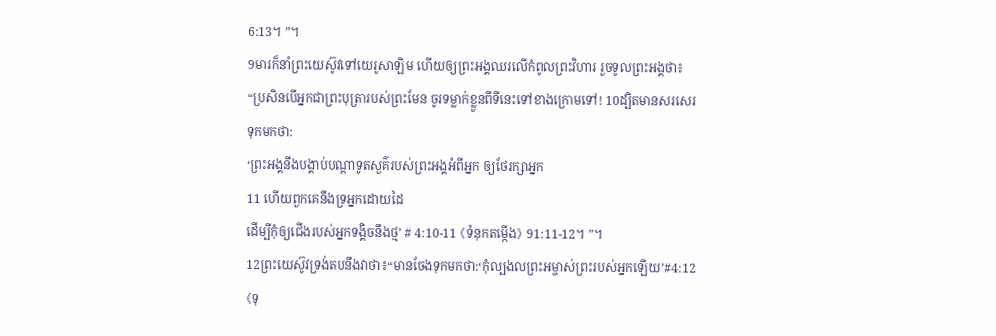6:13។ ”។
9មារក៏នាំព្រះយេស៊ូវទៅយេរូសាឡិម ហើយឲ្យព្រះអង្គឈរលើកំពូលព្រះវិហារ រួចទូលព្រះអង្គថា៖ “ប្រសិនបើអ្នកជាព្រះបុត្រារបស់ព្រះមែន ចូរទម្លាក់ខ្លួនពីទីនេះទៅខាងក្រោមទៅ! 10ដ្បិតមានសរសេរទុកមកថា:
‘ព្រះអង្គនឹងបង្គាប់បណ្ដាទូតសួគ៌របស់ព្រះអង្គអំពីអ្នក ឲ្យថែរក្សាអ្នក
11 ហើយពួកគេនឹងទ្រអ្នកដោយដៃ
ដើម្បីកុំឲ្យជើងរបស់អ្នកទង្គិចនឹងថ្ម’ # 4:10-11 《ទំនុកតម្កើង》 91:11-12។ ”។
12ព្រះយេស៊ូវទ្រង់តបនឹងវាថា៖“មានចែងទុកមកថា:‘កុំល្បងលព្រះអម្ចាស់ព្រះរបស់អ្នកឡើយ’#4:12 《ទុ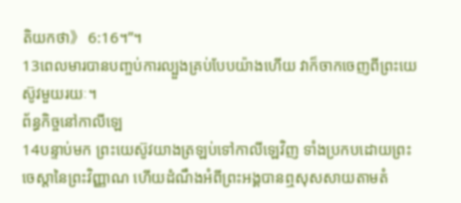តិយកថា》 6:16។”។
13ពេលមារបានបញ្ចប់ការល្បួងគ្រប់បែបយ៉ាងហើយ វាក៏ចាកចេញពីព្រះយេស៊ូវមួយរយៈ។
ព័ន្ធកិច្ចនៅកាលីឡេ
14បន្ទាប់មក ព្រះយេស៊ូវយាងត្រឡប់ទៅកាលីឡេវិញ ទាំងប្រកបដោយព្រះចេស្ដានៃព្រះវិញ្ញាណ ហើយដំណឹងអំពីព្រះអង្គបានឮសុសសាយតាមតំ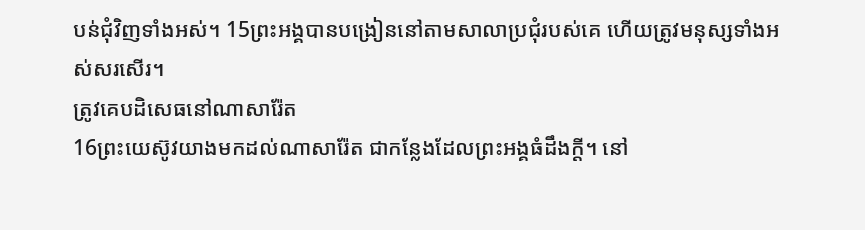បន់ជុំវិញទាំងអស់។ 15ព្រះអង្គបានបង្រៀននៅតាមសាលាប្រជុំរបស់គេ ហើយត្រូវមនុស្សទាំងអស់សរសើរ។
ត្រូវគេបដិសេធនៅណាសារ៉ែត
16ព្រះយេស៊ូវយាងមកដល់ណាសារ៉ែត ជាកន្លែងដែលព្រះអង្គធំដឹងក្ដី។ នៅ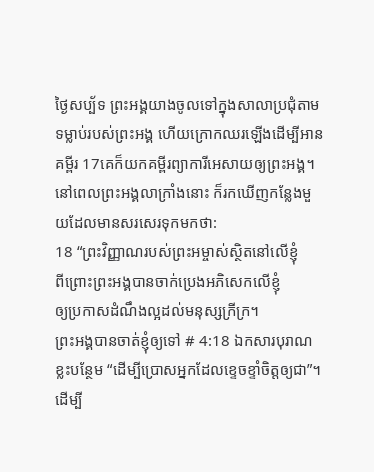ថ្ងៃសប្ប័ទ ព្រះអង្គយាងចូលទៅក្នុងសាលាប្រជុំតាមទម្លាប់របស់ព្រះអង្គ ហើយក្រោកឈរឡើងដើម្បីអានគម្ពីរ 17គេក៏យកគម្ពីរព្យាការីអេសាយឲ្យព្រះអង្គ។ នៅពេលព្រះអង្គលាក្រាំងនោះ ក៏រកឃើញកន្លែងមួយដែលមានសរសេរទុកមកថា:
18 “ព្រះវិញ្ញាណរបស់ព្រះអម្ចាស់ស្ថិតនៅលើខ្ញុំ
ពីព្រោះព្រះអង្គបានចាក់ប្រេងអភិសេកលើខ្ញុំ
ឲ្យប្រកាសដំណឹងល្អដល់មនុស្សក្រីក្រ។
ព្រះអង្គបានចាត់ខ្ញុំឲ្យទៅ # 4:18 ឯកសារបុរាណខ្លះបន្ថែម “ដើម្បីប្រោសអ្នកដែលខ្ទេចខ្ទាំចិត្តឲ្យជា”។
ដើម្បី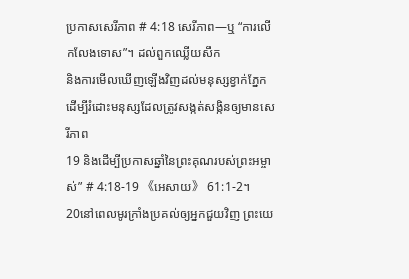ប្រកាសសេរីភាព # 4:18 សេរីភាព―ឬ “ការលើកលែងទោស”។ ដល់ពួកឈ្លើយសឹក
និងការមើលឃើញឡើងវិញដល់មនុស្សខ្វាក់ភ្នែក
ដើម្បីរំដោះមនុស្សដែលត្រូវសង្កត់សង្កិនឲ្យមានសេរីភាព
19 និងដើម្បីប្រកាសឆ្នាំនៃព្រះគុណរបស់ព្រះអម្ចាស់” # 4:18-19 《អេសាយ》 61:1-2។
20នៅពេលមូរក្រាំងប្រគល់ឲ្យអ្នកជួយវិញ ព្រះយេ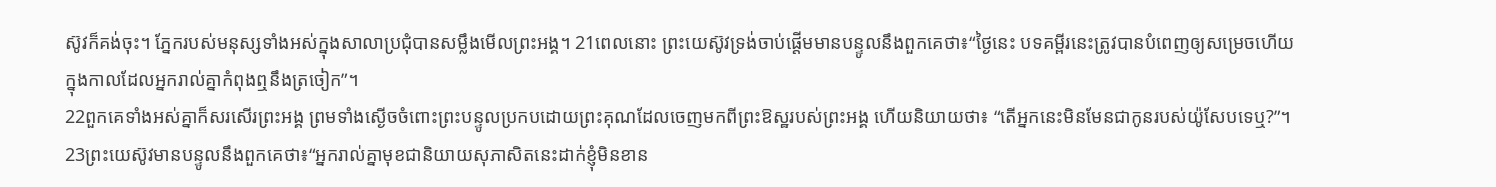ស៊ូវក៏គង់ចុះ។ ភ្នែករបស់មនុស្សទាំងអស់ក្នុងសាលាប្រជុំបានសម្លឹងមើលព្រះអង្គ។ 21ពេលនោះ ព្រះយេស៊ូវទ្រង់ចាប់ផ្ដើមមានបន្ទូលនឹងពួកគេថា៖“ថ្ងៃនេះ បទគម្ពីរនេះត្រូវបានបំពេញឲ្យសម្រេចហើយ ក្នុងកាលដែលអ្នករាល់គ្នាកំពុងឮនឹងត្រចៀក”។
22ពួកគេទាំងអស់គ្នាក៏សរសើរព្រះអង្គ ព្រមទាំងស្ងើចចំពោះព្រះបន្ទូលប្រកបដោយព្រះគុណដែលចេញមកពីព្រះឱស្ឋរបស់ព្រះអង្គ ហើយនិយាយថា៖ “តើអ្នកនេះមិនមែនជាកូនរបស់យ៉ូសែបទេឬ?”។
23ព្រះយេស៊ូវមានបន្ទូលនឹងពួកគេថា៖“អ្នករាល់គ្នាមុខជានិយាយសុភាសិតនេះដាក់ខ្ញុំមិនខាន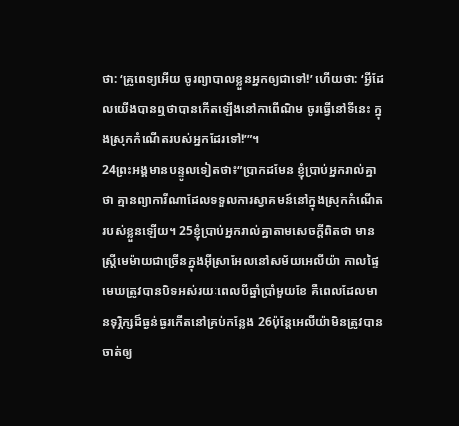ថា: ‘គ្រូពេទ្យអើយ ចូរព្យាបាលខ្លួនអ្នកឲ្យជាទៅ!’ ហើយថា: ‘អ្វីដែលយើងបានឮថាបានកើតឡើងនៅកាពើណិម ចូរធ្វើនៅទីនេះ ក្នុងស្រុកកំណើតរបស់អ្នកដែរទៅ!’”។
24ព្រះអង្គមានបន្ទូលទៀតថា៖“ប្រាកដមែន ខ្ញុំប្រាប់អ្នករាល់គ្នាថា គ្មានព្យាការីណាដែលទទួលការស្វាគមន៍នៅក្នុងស្រុកកំណើតរបស់ខ្លួនឡើយ។ 25ខ្ញុំប្រាប់អ្នករាល់គ្នាតាមសេចក្ដីពិតថា មានស្ត្រីមេម៉ាយជាច្រើនក្នុងអ៊ីស្រាអែលនៅសម័យអេលីយ៉ា កាលផ្ទៃមេឃត្រូវបានបិទអស់រយៈពេលបីឆ្នាំប្រាំមួយខែ គឺពេលដែលមានទុរ្ភិក្សដ៏ធ្ងន់ធ្ងរកើតនៅគ្រប់កន្លែង 26ប៉ុន្តែអេលីយ៉ាមិនត្រូវបានចាត់ឲ្យ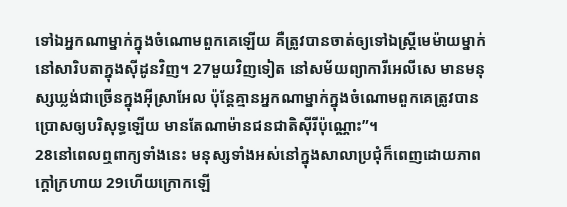ទៅឯអ្នកណាម្នាក់ក្នុងចំណោមពួកគេឡើយ គឺត្រូវបានចាត់ឲ្យទៅឯស្ត្រីមេម៉ាយម្នាក់នៅសារិបតាក្នុងស៊ីដូនវិញ។ 27មួយវិញទៀត នៅសម័យព្យាការីអេលីសេ មានមនុស្សឃ្លង់ជាច្រើនក្នុងអ៊ីស្រាអែល ប៉ុន្តែគ្មានអ្នកណាម្នាក់ក្នុងចំណោមពួកគេត្រូវបានប្រោសឲ្យបរិសុទ្ធឡើយ មានតែណាម៉ានជនជាតិស៊ីរីប៉ុណ្ណោះ”។
28នៅពេលឮពាក្យទាំងនេះ មនុស្សទាំងអស់នៅក្នុងសាលាប្រជុំក៏ពេញដោយភាពក្ដៅក្រហាយ 29ហើយក្រោកឡើ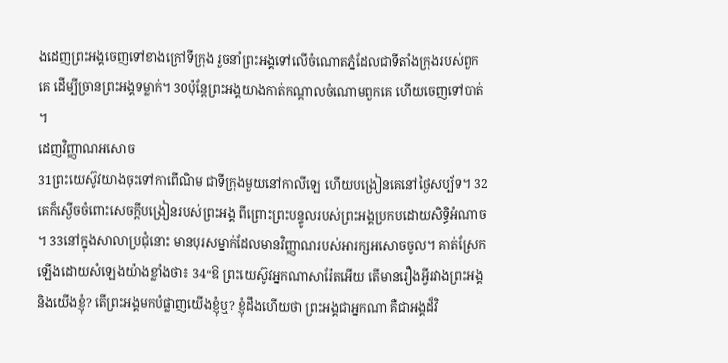ងដេញព្រះអង្គចេញទៅខាងក្រៅទីក្រុង រួចនាំព្រះអង្គទៅលើចំណោតភ្នំដែលជាទីតាំងក្រុង‍របស់ពួកគេ ដើម្បីច្រានព្រះអង្គទម្លាក់។ 30ប៉ុន្តែព្រះអង្គយាងកាត់កណ្ដាលចំណោមពួកគេ ហើយចេញទៅបាត់។
ដេញវិញ្ញាណអសោច
31ព្រះយេស៊ូវយាងចុះទៅកាពើណិម ជាទីក្រុងមួយនៅកាលីឡេ ហើយបង្រៀនគេនៅថ្ងៃសប្ប័ទ។ 32គេក៏ស្ងើចចំពោះសេចក្ដីបង្រៀនរបស់ព្រះអង្គ ពីព្រោះព្រះបន្ទូលរបស់ព្រះអង្គប្រកបដោយសិទ្ធិអំណាច។ 33នៅក្នុងសាលាប្រជុំនោះ មានបុរសម្នាក់ដែលមានវិញ្ញាណរបស់អារក្សអសោចចូល។ គាត់ស្រែកឡើងដោយសំឡេងយ៉ាងខ្លាំងថា៖ 34“ឱ ព្រះយេស៊ូវអ្នកណាសារ៉ែតអើយ តើមានរឿងអ្វីរវាងព្រះអង្គនិងយើងខ្ញុំ? តើព្រះអង្គមកបំផ្លាញយើងខ្ញុំឬ? ខ្ញុំដឹងហើយថា ព្រះអង្គជាអ្នកណា គឺជាអង្គដ៏វិ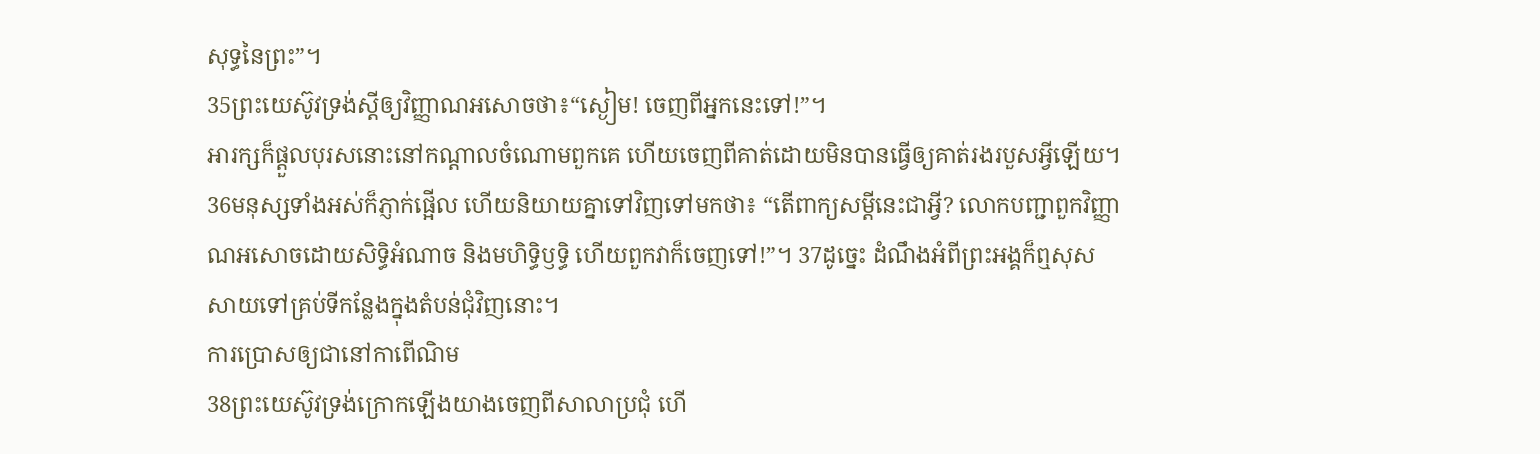សុទ្ធនៃព្រះ”។
35ព្រះយេស៊ូវទ្រង់ស្ដីឲ្យវិញ្ញាណអសោចថា៖“ស្ងៀម! ចេញពីអ្នកនេះទៅ!”។
អារក្សក៏ផ្ដួលបុរសនោះនៅកណ្ដាលចំណោមពួកគេ ហើយចេញពីគាត់ដោយមិនបានធ្វើឲ្យគាត់រងរបួសអ្វីឡើយ។ 36មនុស្សទាំងអស់ក៏ភ្ញាក់ផ្អើល ហើយនិយាយគ្នាទៅវិញទៅមកថា៖ “តើពាក្យសម្ដីនេះជាអ្វី? លោកបញ្ជាពួកវិញ្ញាណអសោចដោយសិទ្ធិអំណាច និងមហិទ្ធិឫទ្ធិ ហើយពួកវាក៏ចេញទៅ!”។ 37ដូច្នេះ ដំណឹងអំពីព្រះអង្គក៏ឮសុសសាយទៅគ្រប់ទីកន្លែងក្នុងតំបន់ជុំវិញនោះ។
ការប្រោសឲ្យជានៅកាពើណិម
38ព្រះយេស៊ូវទ្រង់ក្រោកឡើងយាងចេញពីសាលាប្រជុំ ហើ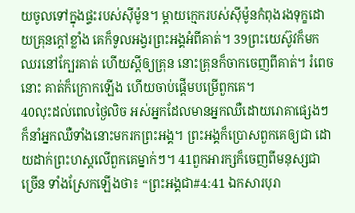យចូលទៅក្នុងផ្ទះរបស់ស៊ីម៉ូន។ ម្ដាយក្មេករបស់ស៊ីម៉ូនកំពុងរងទុក្ខដោយគ្រុនក្ដៅខ្លាំង គេក៏ទូលអង្វរព្រះអង្គអំពីគាត់។ 39ព្រះយេស៊ូវក៏មកឈរនៅក្បែរគាត់ ហើយស្ដីឲ្យគ្រុន នោះគ្រុនក៏ចាកចេញពីគាត់។ រំពេចនោះ គាត់ក៏ក្រោកឡើង ហើយចាប់ផ្ដើមបម្រើពួកគេ។
40លុះដល់ពេលថ្ងៃលិច អស់អ្នកដែលមានអ្នកឈឺដោយរោគាផ្សេងៗក៏នាំអ្នកឈឺទាំងនោះមករកព្រះអង្គ។ ព្រះអង្គក៏ប្រោសពួកគេឲ្យជា ដោយដាក់ព្រះហស្តលើពួកគេម្នាក់ៗ។ 41ពួកអារក្សក៏ចេញពីមនុស្សជាច្រើន ទាំងស្រែកឡើងថា៖ “ព្រះអង្គជា#4:41 ឯកសារបុរា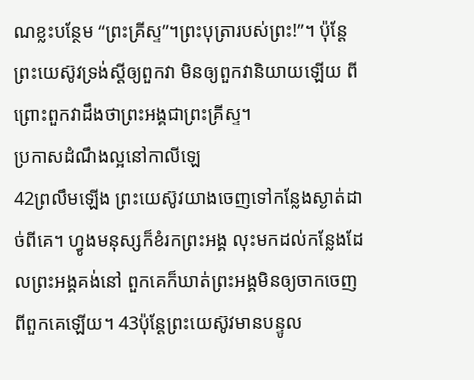ណខ្លះបន្ថែម “ព្រះគ្រីស្ទ”។ព្រះបុត្រារបស់ព្រះ!”។ ប៉ុន្តែព្រះយេស៊ូវទ្រង់ស្ដីឲ្យពួកវា មិនឲ្យពួកវានិយាយឡើយ ពីព្រោះពួកវាដឹងថាព្រះអង្គជាព្រះគ្រីស្ទ។
ប្រកាសដំណឹងល្អនៅកាលីឡេ
42ព្រលឹមឡើង ព្រះយេស៊ូវយាងចេញទៅកន្លែងស្ងាត់ដាច់ពីគេ។ ហ្វូងមនុស្សក៏ខំរកព្រះអង្គ លុះមកដល់កន្លែងដែលព្រះអង្គគង់នៅ ពួកគេក៏ឃាត់ព្រះអង្គមិនឲ្យចាកចេញពីពួកគេឡើយ។ 43ប៉ុន្តែព្រះយេស៊ូវមានបន្ទូល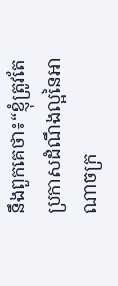នឹងពួកគេថា៖“ខ្ញុំត្រូវតែប្រកាសដំណឹងល្អនៃអាណាចក្រ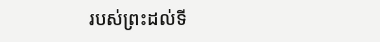របស់ព្រះដល់ទី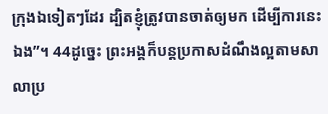ក្រុងឯទៀតៗដែរ ដ្បិតខ្ញុំត្រូវបានចាត់ឲ្យមក ដើម្បីការនេះឯង”។ 44ដូច្នេះ ព្រះអង្គក៏បន្តប្រកាសដំណឹងល្អតាមសាលាប្រ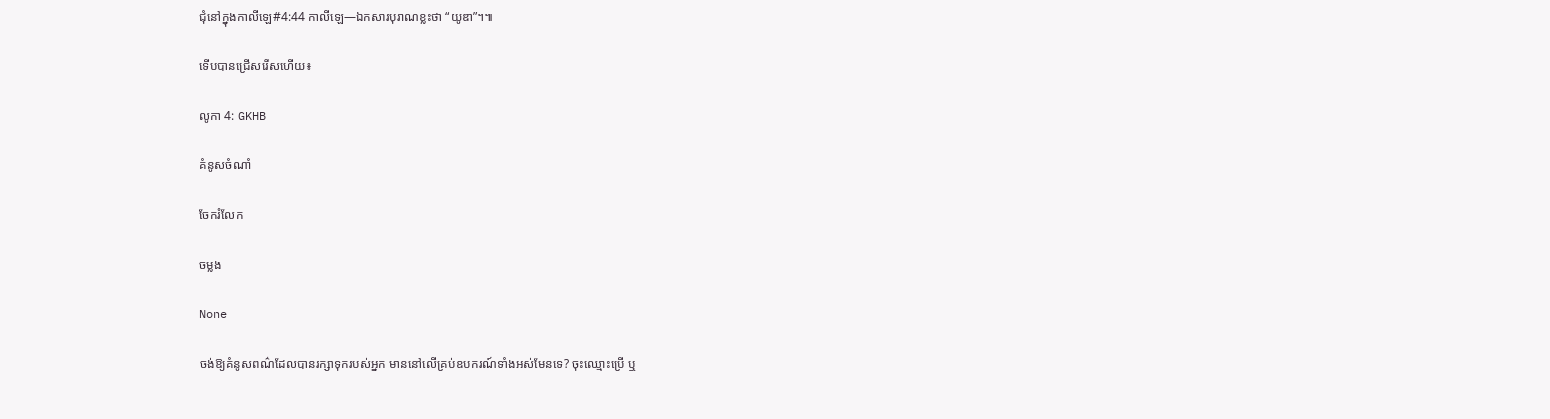ជុំនៅក្នុងកាលីឡេ#4:44 កាលីឡេ―ឯកសារបុរាណខ្លះថា “យូឌា”។៕

ទើបបានជ្រើសរើសហើយ៖

លូកា 4: GKHB

គំនូសចំណាំ

ចែករំលែក

ចម្លង

None

ចង់ឱ្យគំនូសពណ៌ដែលបានរក្សាទុករបស់អ្នក មាននៅលើគ្រប់ឧបករណ៍ទាំងអស់មែនទេ? ចុះឈ្មោះប្រើ ឬ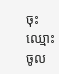ចុះឈ្មោះចូល